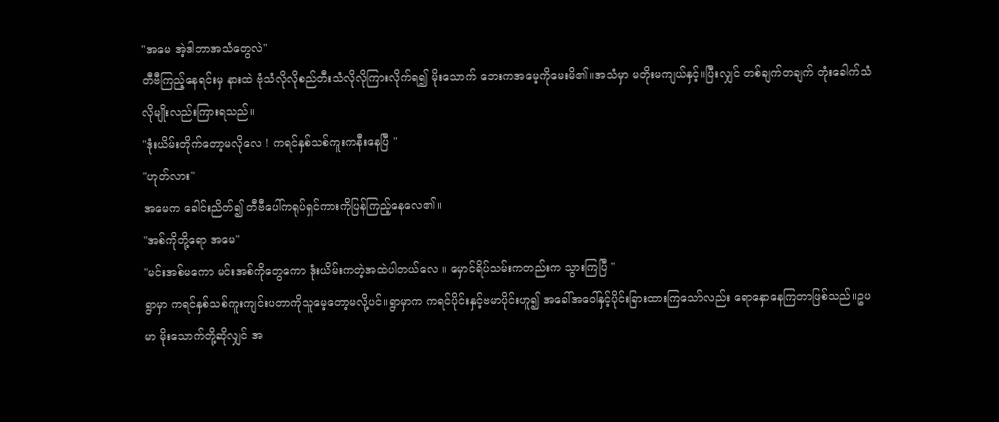"အမေ အဲ့ဒါဘာအသံတွေလဲ"
တီဗီကြည့်နေရင်းမှ နားထဲ ဗုံသံလိုလိုစည်တီးသံလိုလိုကြားလိုက်ရ၍ မိုးသောက် ဘေးကအမေ့ကိုမေးမိ၏။အသံမှာ မတိုးမကျယ်နှင့်။ပြီးလျှင် တစ်ချက်တချက် တုံးခေါက်သံလိုမျိုးလည်းကြားရသည်။
"ဒုံးယိမ်းတိုက်တော့မလိုလေ ! ကရင်နှစ်သစ်ကူးကနီးနေပြီ "
"ဟုတ်လား"
အမေက ခေါင်းညိတ်၍ တီဗီပေါ်ကရုပ်ရှင်ကားကိုပြန်ကြည့်နေလေ၏။
"အစ်ကိုတို့ရော အမေ"
"မင်းအစ်မကော မင်းအစ်ကိုတွေကော ဒုံးယိမ်းကတဲ့အထဲပါတယ်လေ ။ မှောင်ရိပ်သမ်းကတည်းက သွားကြပြီ "
ရွာမှာ ကရင်နှစ်သစ်ကူးကျင်းပတာကိုသူမေ့တော့မလို့ပင်။ရွာမှာက ကရင်ပိုင်းနှင့်ဗမာပိုင်းဟူ၍ အခေါ်အဝေါ်နှင့်ပိုင်းခြားထားကြသော်လည်း ရောနှောနေကြတာဖြစ်သည်။ဥပမာ မိုးသောက်တို့ဆိုလျှင် အ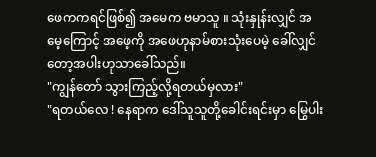ဖေကကရင်ဖြစ်၍ အမေက ဗမာသူ ။ သုံးနှုန်းလျှင် အမေ့ကြောင့် အဖေ့ကို အဖေဟုနာမ်စားသုံးပေမဲ့ ခေါ်လျှင်တော့အပါးဟုသာခေါ်သည်။
"ကျွန်တော် သွားကြည့်လို့ရတယ်မှလား"
"ရတယ်လေ ! နေရာက ဒေါ်သူသူတို့ခေါင်းရင်းမှာ မြွေပါး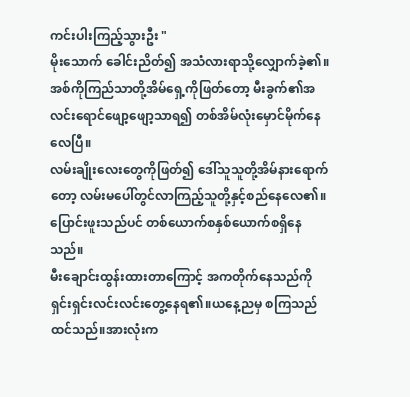ကင်းပါးကြည့်သွားဦး "
မိုးသောက် ခေါင်းညိတ်၍ အသံလားရာသို့လျှောက်ခဲ့၏။အစ်ကိုကြည်သာတို့အိမ်ရှေ့ကိုဖြတ်တော့ မီးခွက်၏အလင်းရောင်ဖျော့ဖျော့သာရ၍ တစ်အိမ်လုံးမှောင်မိုက်နေလေပြီ။
လမ်းချိုးလေးတွေကိုဖြတ်၍ ဒေါ်သူသူတို့အိမ်နားရောက်တော့ လမ်းမပေါ်တွင်လာကြည့်သူတို့နှင့်စည်နေလေ၏။ပြောင်းဖူးသည်ပင် တစ်ယောက်စနှစ်ယောက်စရှိနေသည်။
မီးချောင်းထွန်းထားတာကြောင့် အကတိုက်နေသည်ကိုရှင်းရှင်းလင်းလင်းတွေ့နေရ၏။ယနေ့ညမှ စကြသည်ထင်သည်။အားလုံးက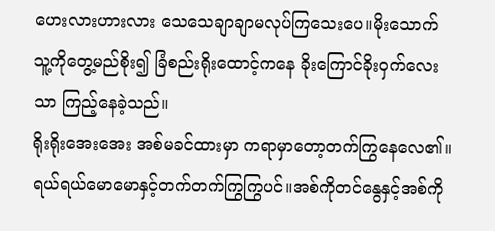ဟေးလားဟားလား သေသေချာချာမလုပ်ကြသေးပေ။မိုးသောက် သူ့ကိုတွေ့မည်စိုး၍ ခြံစည်းရိုးထောင့်ကနေ ခိုးကြောင်ခိုးဝှက်လေးသာ ကြည့်နေခဲ့သည်။
ရိုးရိုးအေးအေး အစ်မခင်ထားမှာ ကရာမှာတော့တက်ကြွနေလေ၏။ရယ်ရယ်မောမောနှင့်တက်တက်ကြွကြွပင်။အစ်ကိုတင်နွေနှင့်အစ်ကို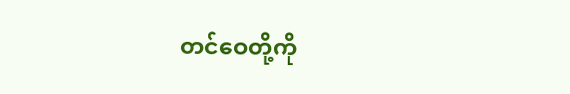တင်ဝေတို့ကို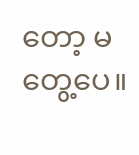တော့ မတွေ့ပေ။